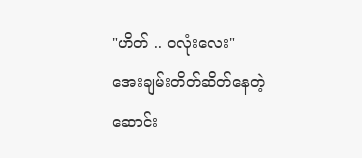"ဟိတ် .. ဝလုံးလေး"
အေးချမ်းတိတ်ဆိတ်နေတဲ့ ဆောင်း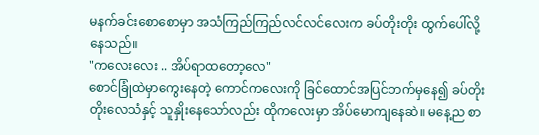မနက်ခင်းစောစောမှာ အသံကြည်ကြည်လင်လင်လေးက ခပ်တိုးတိုး ထွက်ပေါ်လို့နေသည်။
"ကလေးလေး .. အိပ်ရာထတော့လေ"
စောင်ခြုံထဲမှာကွေးနေတဲ့ ကောင်ကလေးကို ခြင်ထောင်အပြင်ဘက်မှနေ၍ ခပ်တိုးတိုးလေသံနှင့် သူနှိုးနေသော်လည်း ထိုကလေးမှာ အိပ်မောကျနေဆဲ။ မနေ့ည စာ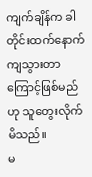ကျက်ချိန်က ခါတိုင်းထက်နောက်ကျသွားတာကြောင့်ဖြစ်မည်ဟု သူတွေးလိုက်မိသည်။
မ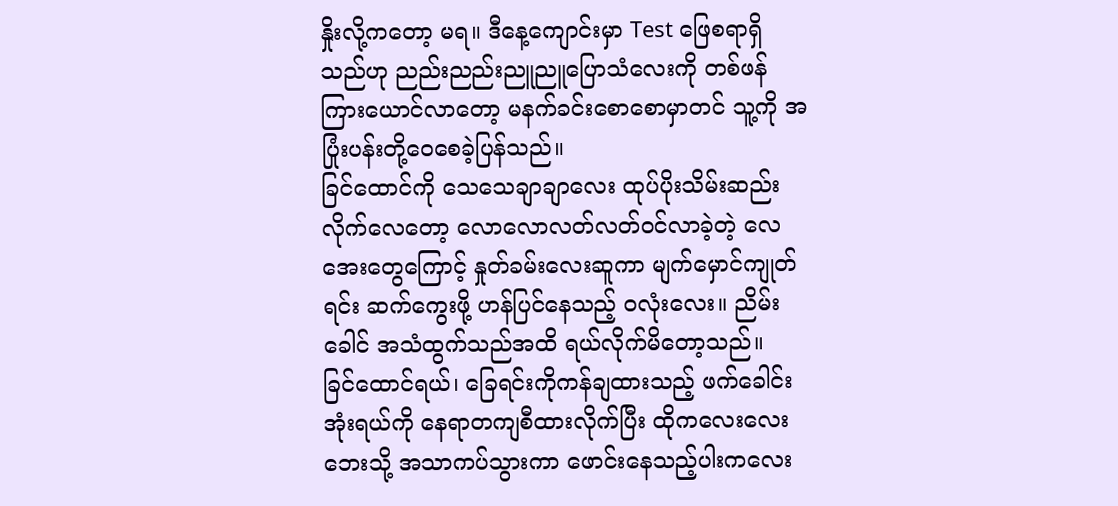နှိုးလို့ကတော့ မရ။ ဒီနေ့ကျောင်းမှာ Test ဖြေစရာရှိသည်ဟု ညည်းညည်းညူညူပြောသံလေးကို တစ်ဖန်ကြားယောင်လာတော့ မနက်ခင်းစောစောမှာတင် သူ့ကို အပြုံးပန်းတို့ဝေစေခဲ့ပြန်သည်။
ခြင်ထောင်ကို သေသေချာချာလေး ထုပ်ပိုးသိမ်းဆည်းလိုက်လေတော့ လောလောလတ်လတ်ဝင်လာခဲ့တဲ့ လေအေးတွေကြောင့် နှုတ်ခမ်းလေးဆူကာ မျက်မှောင်ကျုတ်ရင်း ဆက်ကွေးဖို့ ဟန်ပြင်နေသည့် ဝလုံးလေး။ ညိမ်းခေါင် အသံထွက်သည်အထိ ရယ်လိုက်မိတော့သည်။
ခြင်ထောင်ရယ်၊ ခြေရင်းကိုကန်ချထားသည့် ဖက်ခေါင်းအုံးရယ်ကို နေရာတကျစီထားလိုက်ပြီး ထိုကလေးလေးဘေးသို့ အသာကပ်သွားကာ ဖောင်းနေသည့်ပါးကလေး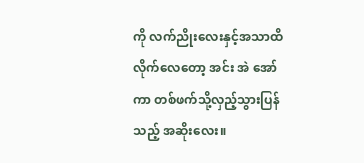ကို လက်ညိုးလေးနှင့်အသာထိလိုက်လေတော့ အင်း အဲ အော်ကာ တစ်ဖက်သို့လှည့်သွားပြန်သည့် အဆိုးလေး။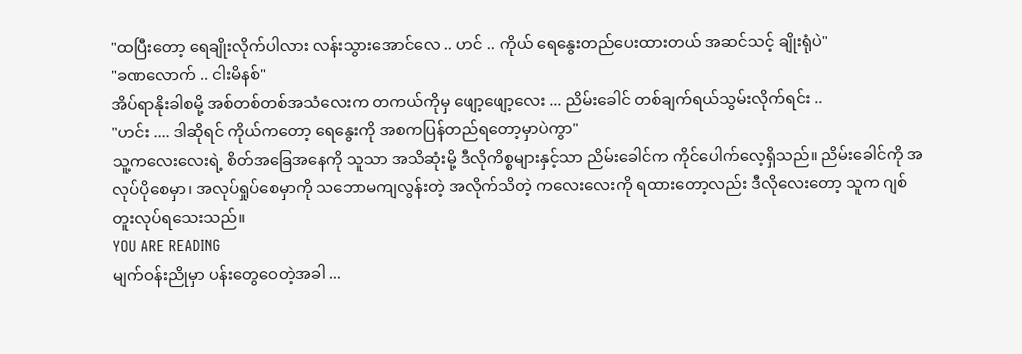"ထပြီးတော့ ရေချိုးလိုက်ပါလား လန်းသွားအောင်လေ .. ဟင် .. ကိုယ် ရေနွေးတည်ပေးထားတယ် အဆင်သင့် ချိုးရုံပဲ"
"ခဏလောက် .. ငါးမိနစ်"
အိပ်ရာနိုးခါစမို့ အစ်တစ်တစ်အသံလေးက တကယ်ကိုမှ ဖျော့ဖျော့လေး ... ညိမ်းခေါင် တစ်ချက်ရယ်သွမ်းလိုက်ရင်း ..
"ဟင်း .... ဒါဆိုရင် ကိုယ်ကတော့ ရေနွေးကို အစကပြန်တည်ရတော့မှာပဲကွာ"
သူ့ကလေးလေးရဲ့ စိတ်အခြေအနေကို သူသာ အသိဆုံးမို့ ဒီလိုကိစ္စများနှင့်သာ ညိမ်းခေါင်က ကိုင်ပေါက်လေ့ရှိသည်။ ညိမ်းခေါင်ကို အလုပ်ပိုစေမှာ၊ အလုပ်ရှုပ်စေမှာကို သဘောမကျလွန်းတဲ့ အလိုက်သိတဲ့ ကလေးလေးကို ရထားတော့လည်း ဒီလိုလေးတော့ သူက ဂျစ်တူးလုပ်ရသေးသည်။
YOU ARE READING
မျက်ဝန်းညိုမှာ ပန်းတွေဝေတဲ့အခါ ...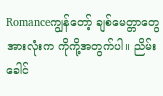Romanceကျွန်တော့် ချစ်မေတ္တာတွေအားလုံးက ကိုကို့အတွက်ပါ။ ညိမ်းခေါင်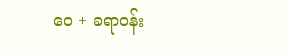ဝေ + ခရာဝန်း